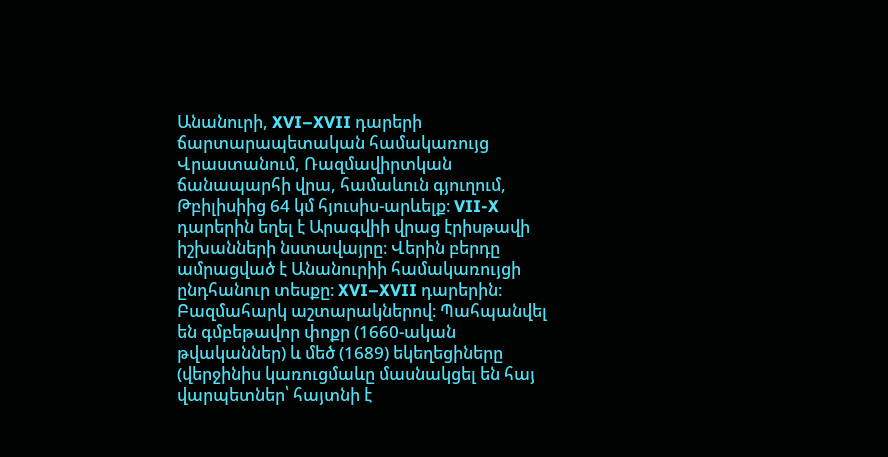Անանուրի, XVI–XVII դարերի ճարտարապետական համակառույց Վրաստանում, Ռազմավիրտկան ճանապարհի վրա, համաևուն գյուղում, Թբիլիսիից 64 կմ հյուսիս-արևելք։ VII-X դարերին եղել է Արագվիի վրաց էրիսթավի իշխանների նստավայրը։ Վերին բերդը ամրացված է Անանուրիի համակառույցի ընդհանուր տեսքը։ XVI–XVII դարերին։ Բազմահարկ աշտարակներով։ Պահպանվել են գմբեթավոր փոքր (1660-ական թվականներ) և մեծ (1689) եկեղեցիները (վերջինիս կառուցմաևը մասնակցել են հայ վարպետներ՝ հայտնի է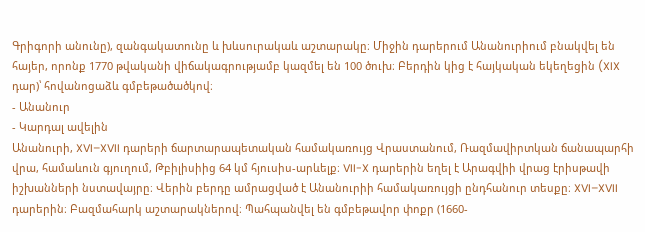Գրիգորի անունը), զանգակատունը և խևսուրակաև աշտարակը։ Միջին դարերում Անանուրիում բնակվել են հայեր, որոնք 1770 թվականի վիճակագրությամբ կազմել են 100 ծուխ։ Բերդին կից է հայկական եկեղեցին (XIX դար)՝ հովանոցաձև գմբեթածածկով։
- Անանուր
- Կարդալ ավելին
Անանուրի, XVI–XVII դարերի ճարտարապետական համակառույց Վրաստանում, Ռազմավիրտկան ճանապարհի վրա, համաևուն գյուղում, Թբիլիսիից 64 կմ հյուսիս-արևելք։ VII-X դարերին եղել է Արագվիի վրաց էրիսթավի իշխանների նստավայրը։ Վերին բերդը ամրացված է Անանուրիի համակառույցի ընդհանուր տեսքը։ XVI–XVII դարերին։ Բազմահարկ աշտարակներով։ Պահպանվել են գմբեթավոր փոքր (1660-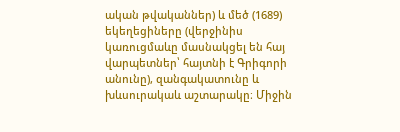ական թվականներ) և մեծ (1689) եկեղեցիները (վերջինիս կառուցմաևը մասնակցել են հայ վարպետներ՝ հայտնի է Գրիգորի անունը), զանգակատունը և խևսուրակաև աշտարակը։ Միջին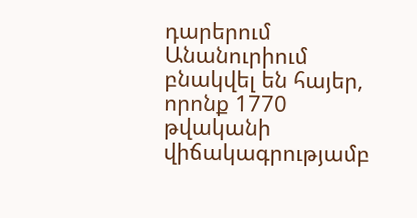դարերում Անանուրիում բնակվել են հայեր, որոնք 1770 թվականի վիճակագրությամբ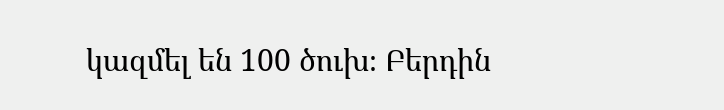կազմել են 100 ծուխ։ Բերդին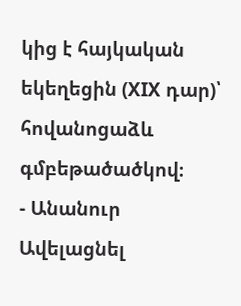կից է հայկական եկեղեցին (XIX դար)՝ հովանոցաձև գմբեթածածկով։
- Անանուր
Ավելացնել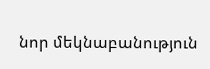նոր մեկնաբանություն